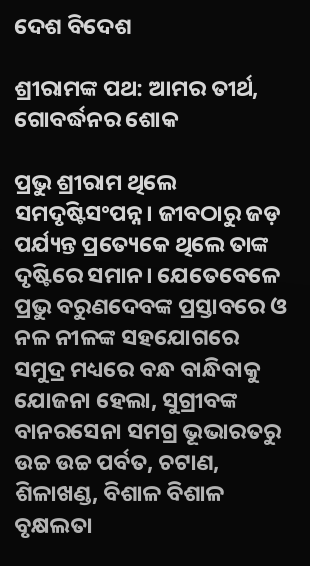ଦେଶ ବିଦେଶ

ଶ୍ରୀରାମଙ୍କ ପଥ: ଆମର ତୀର୍ଥ, ଗୋବର୍ଦ୍ଧନର ଶୋକ

ପ୍ରଭୁ ଶ୍ରୀରାମ ଥିଲେ ସମଦୃଷ୍ଟିସଂପନ୍ନ। ଜୀବଠାରୁ ଜଡ଼ ପର୍ଯ୍ୟନ୍ତ ପ୍ରତ୍ୟେକେ ଥିଲେ ତାଙ୍କ ଦୃଷ୍ଟିରେ ସମାନ। ଯେତେବେଳେ ପ୍ରଭୁ ବରୁଣଦେବଙ୍କ ପ୍ରସ୍ତାବରେ ଓ ନଳ ନୀଳଙ୍କ ସହଯୋଗରେ ସମୁଦ୍ର ମଧ୍ୟରେ ବନ୍ଧ ବାନ୍ଧିବାକୁ ଯୋଜନା ହେଲା, ସୁଗ୍ରୀବଙ୍କ ବାନରସେନା ସମଗ୍ର ଭୂଭାରତରୁ ଉଚ୍ଚ ଉଚ୍ଚ ପର୍ବତ, ଚଟାଣ, ଶିଳାଖଣ୍ଡ, ବିଶାଳ ବିଶାଳ ବୃକ୍ଷଲତା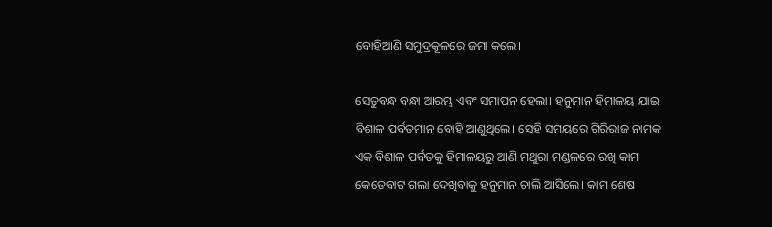ବୋହିଆଣି ସମୁଦ୍ରକୂଳରେ ଜମା କଲେ।

ସେତୁବନ୍ଧ ବନ୍ଧା ଆରମ୍ଭ ଏବଂ ସମାପନ ହେଲା। ହନୁମାନ ହିମାଳୟ ଯାଇ ବିଶାଳ ପର୍ବତମାନ ବୋହି ଆଣୁଥିଲେ। ସେହି ସମୟରେ ଗିରିରାଜ ନାମକ ଏକ ବିଶାଳ ପର୍ବତକୁ ହିମାଳୟରୁ ଆଣି ମଥୁରା ମଣ୍ଡଳରେ ରଖି କାମ କେତେବାଟ ଗଲା ଦେଖିବାକୁ ହନୁମାନ ଚାଲି ଆସିଲେ। କାମ ଶେଷ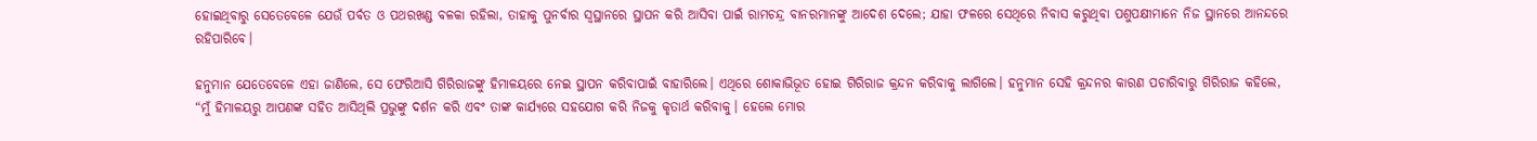ହୋଇଥିବାରୁ ସେତେବେଳେ ଯେଉଁ ପର୍ବତ ଓ ପଥରଖଣ୍ଡ ବଳକା ରହିଲା, ତାହାକୁ ପୁନର୍ବାର ସ୍ୱସ୍ଥାନରେ ସ୍ଥାପନ କରି ଆସିବା ପାଇଁ ରାମଚନ୍ଦ୍ର ବାନରମାନଙ୍କୁ ଆଦେଶ ଦେଲେ; ଯାହା ଫଳରେ ସେଥିରେ ନିବାସ କରୁଥିବା ପଶୁପକ୍ଷୀମାନେ ନିଜ ସ୍ଥାନରେ ଆନନ୍ଦରେ ରହିପାରିବେ।

ହନୁମାନ ଯେତେବେଳେ ଏହା ଜାଣିଲେ, ସେ ଫେରିଆସି ଗିରିରାଜଙ୍କୁ ହିମାଳୟରେ ନେଇ ସ୍ଥାପନ କରିବାପାଇଁ ବାହାରିଲେ। ଏଥିରେ ଶୋକାଭିଭୂତ ହୋଇ ଗିରିରାଜ କ୍ରନ୍ଦନ କରିବାକୁ ଲାଗିଲେ। ହନୁମାନ ସେହି କ୍ରନ୍ଦନର କାରଣ ପଚାରିବାରୁ ଗିରିରାଜ କହିଲେ, “ମୁଁ ହିମାଳୟରୁ ଆପଣଙ୍କ ସହିତ ଆସିଥିଲି ପ୍ରଭୁଙ୍କୁ ଦର୍ଶନ କରି ଏବଂ ତାଙ୍କ କାର୍ଯ୍ୟରେ ସହଯୋଗ କରି ନିଜକୁ କୃତାର୍ଥ କରିବାକୁ। ହେଲେ ମୋର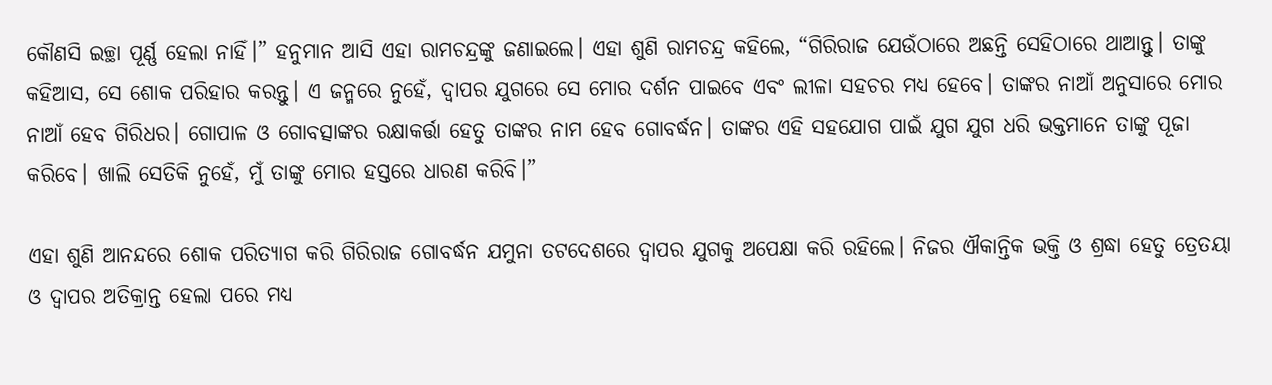କୌଣସି ଇଚ୍ଛା ପୂର୍ଣ୍ଣ ହେଲା ନାହିଁ।” ହନୁମାନ ଆସି ଏହା ରାମଚନ୍ଦ୍ରଙ୍କୁ ଜଣାଇଲେ। ଏହା ଶୁଣି ରାମଚନ୍ଦ୍ର କହିଲେ, “ଗିରିରାଜ ଯେଉଁଠାରେ ଅଛନ୍ତି ସେହିଠାରେ ଥାଆନ୍ତୁ। ତାଙ୍କୁ କହିଆସ, ସେ ଶୋକ ପରିହାର କରନ୍ତୁ। ଏ ଜନ୍ମରେ ନୁହେଁ, ଦ୍ୱାପର ଯୁଗରେ ସେ ମୋର ଦର୍ଶନ ପାଇବେ ଏବଂ ଲୀଳା ସହଚର ମଧ୍ୟ ହେବେ। ତାଙ୍କର ନାଆଁ ଅନୁସାରେ ମୋର ନାଆଁ ହେବ ଗିରିଧର। ଗୋପାଳ ଓ ଗୋବତ୍ସାଙ୍କର ରକ୍ଷାକର୍ତ୍ତା ହେତୁ ତାଙ୍କର ନାମ ହେବ ଗୋବର୍ଦ୍ଧନ। ତାଙ୍କର ଏହି ସହଯୋଗ ପାଇଁ ଯୁଗ ଯୁଗ ଧରି ଭକ୍ତମାନେ ତାଙ୍କୁ ପୂଜା କରିବେ। ଖାଲି ସେତିକି ନୁହେଁ, ମୁଁ ତାଙ୍କୁ ମୋର ହସ୍ତରେ ଧାରଣ କରିବି।”

ଏହା ଶୁଣି ଆନନ୍ଦରେ ଶୋକ ପରିତ୍ୟାଗ କରି ଗିରିରାଜ ଗୋବର୍ଦ୍ଧନ ଯମୁନା ତଟଦେଶରେ ଦ୍ୱାପର ଯୁଗକୁ ଅପେକ୍ଷା କରି ରହିଲେ। ନିଜର ଐକାନ୍ତିକ ଭକ୍ତି ଓ ଶ୍ରଦ୍ଧା ହେତୁ ତ୍ରେତୟା ଓ ଦ୍ୱାପର ଅତିକ୍ରାନ୍ତ ହେଲା ପରେ ମଧ୍ୟ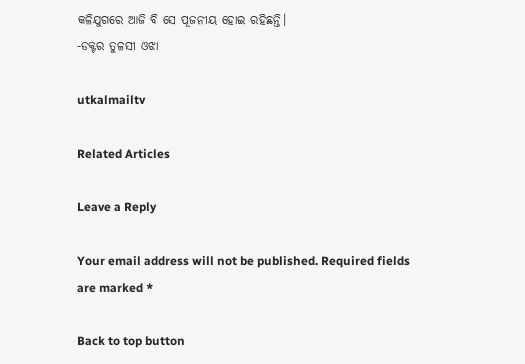କଳିଯୁଗରେ ଆଜି ବି ସେ ପୂଜନୀୟ ହୋଇ ରହିଛନ୍ତି।
-ଡକ୍ଟର ତୁଳସୀ ଓଝା

utkalmailtv

Related Articles

Leave a Reply

Your email address will not be published. Required fields are marked *

Back to top button